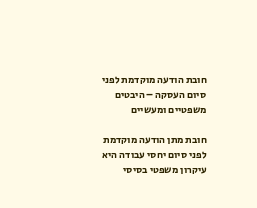חובת הודעה מוקדמת לפני סיום העסקה – היבטים משפטיים ומעשיים

חובת מתן הודעה מוקדמת לפני סיום יחסי עבודה היא עיקרון משפטי בסיסי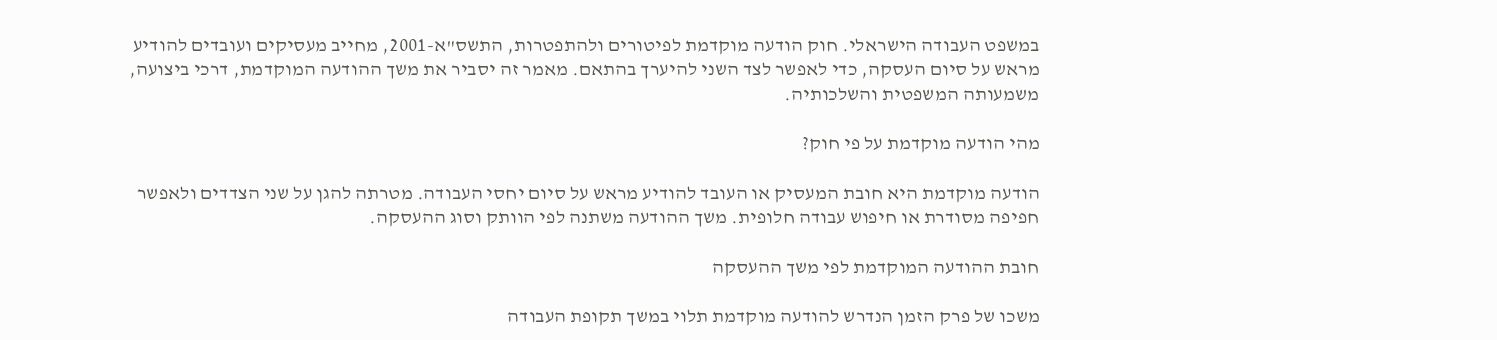במשפט העבודה הישראלי. חוק הודעה מוקדמת לפיטורים ולהתפטרות, התשס"א-2001, מחייב מעסיקים ועובדים להודיע מראש על סיום העסקה, כדי לאפשר לצד השני להיערך בהתאם. מאמר זה יסביר את משך ההודעה המוקדמת, דרכי ביצועה, משמעותה המשפטית והשלכותיה.

מהי הודעה מוקדמת על פי חוק?

הודעה מוקדמת היא חובת המעסיק או העובד להודיע מראש על סיום יחסי העבודה. מטרתה להגן על שני הצדדים ולאפשר חפיפה מסודרת או חיפוש עבודה חלופית. משך ההודעה משתנה לפי הוותק וסוג ההעסקה.

חובת ההודעה המוקדמת לפי משך ההעסקה

משכו של פרק הזמן הנדרש להודעה מוקדמת תלוי במשך תקופת העבודה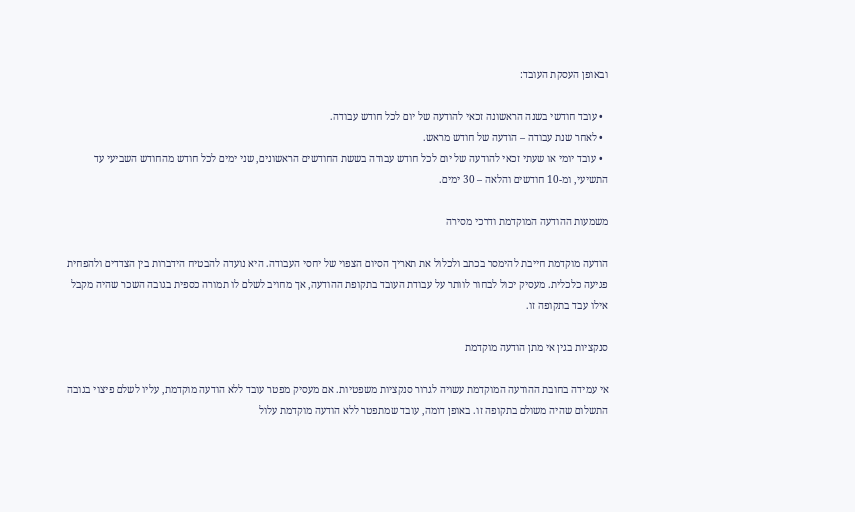ובאופן העסקת העובד:

  • עובד חודשי בשנה הראשונה זכאי להודעה של יום לכל חודש עבודה.
  • לאחר שנת עבודה – הודעה של חודש מראש.
  • עובד יומי או שעתי זכאי להודעה של יום לכל חודש עבודה בששת החודשים הראשונים, שני ימים לכל חודש מהחודש השביעי עד התשיעי, ומ-10 חודשים והלאה – 30 ימים.

משמעות ההודעה המוקדמת ודרכי מסירה

הודעה מוקדמת חייבת להימסר בכתב ולכלול את תאריך הסיום הצפוי של יחסי העבודה. היא נועדה להבטיח הידברות בין הצדדים ולהפחית פגיעה כלכלית. מעסיק יכול לבחור לוותר על עבודת העובד בתקופת ההודעה, אך מחויב לשלם לו תמורה כספית בגובה השכר שהיה מקבל אילו עבד בתקופה זו.

סנקציות בגין אי מתן הודעה מוקדמת

אי עמידה בחובת ההודעה המוקדמת עשויה לגרור סנקציות משפטיות. אם מעסיק מפטר עובד ללא הודעה מוקדמת, עליו לשלם פיצוי בגובה התשלום שהיה משולם בתקופה זו. באופן דומה, עובד שמתפטר ללא הודעה מוקדמת עלול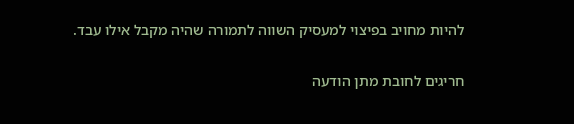להיות מחויב בפיצוי למעסיק השווה לתמורה שהיה מקבל אילו עבד.

חריגים לחובת מתן הודעה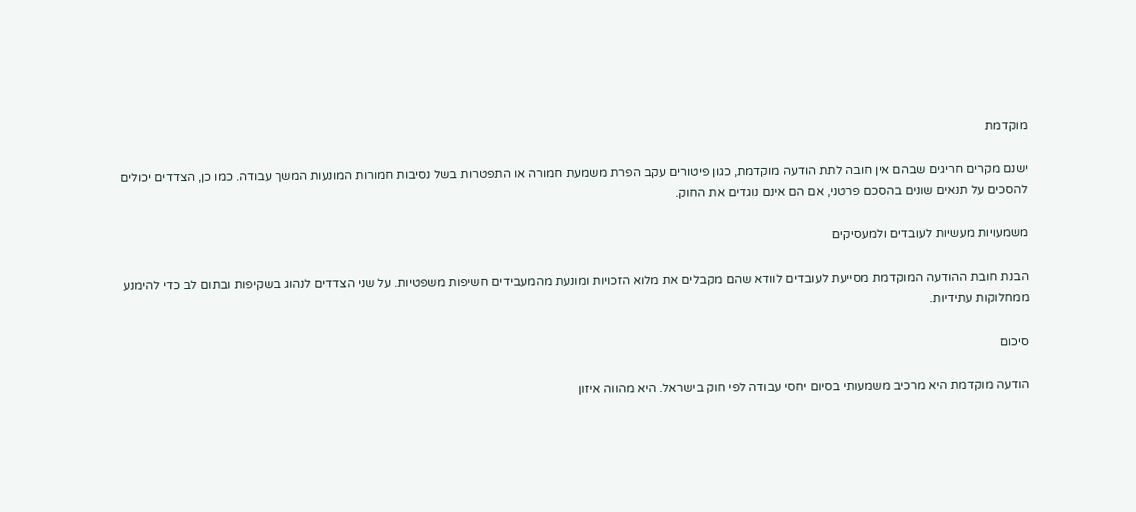מוקדמת

ישנם מקרים חריגים שבהם אין חובה לתת הודעה מוקדמת, כגון פיטורים עקב הפרת משמעת חמורה או התפטרות בשל נסיבות חמורות המונעות המשך עבודה. כמו כן, הצדדים יכולים להסכים על תנאים שונים בהסכם פרטני, אם הם אינם נוגדים את החוק.

משמעויות מעשיות לעובדים ולמעסיקים

הבנת חובת ההודעה המוקדמת מסייעת לעובדים לוודא שהם מקבלים את מלוא הזכויות ומונעת מהמעבידים חשיפות משפטיות. על שני הצדדים לנהוג בשקיפות ובתום לב כדי להימנע ממחלוקות עתידיות.

סיכום

הודעה מוקדמת היא מרכיב משמעותי בסיום יחסי עבודה לפי חוק בישראל. היא מהווה איזון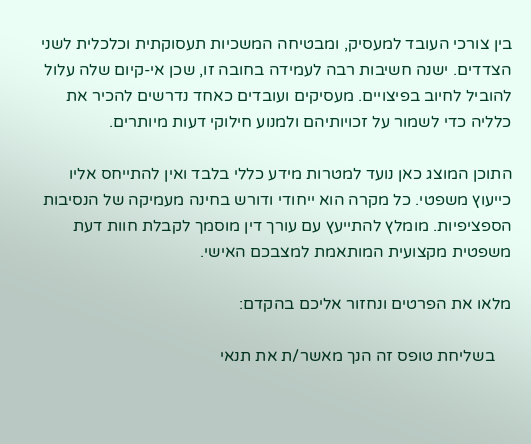בין צורכי העובד למעסיק, ומבטיחה המשכיות תעסוקתית וכלכלית לשני הצדדים. ישנה חשיבות רבה לעמידה בחובה זו, שכן אי-קיום שלה עלול להוביל לחיוב בפיצויים. מעסיקים ועובדים כאחד נדרשים להכיר את כלליה כדי לשמור על זכויותיהם ולמנוע חילוקי דעות מיותרים.

התוכן המוצג כאן נועד למטרות מידע כללי בלבד ואין להתייחס אליו כייעוץ משפטי. כל מקרה הוא ייחודי ודורש בחינה מעמיקה של הנסיבות הספציפיות. מומלץ להתייעץ עם עורך דין מוסמך לקבלת חוות דעת משפטית מקצועית המותאמת למצבכם האישי.

מלאו את הפרטים ונחזור אליכם בהקדם:

    בשליחת טופס זה הנך מאשר/ת את תנאי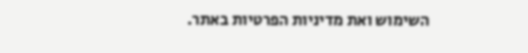השימוש ואת מדיניות הפרטיות באתר.